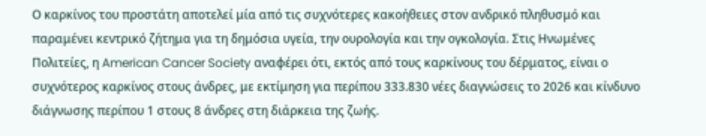Ο καρκίνος του προστάτη αποτελεί μία από τις συχνότερες κακοήθειες στον ανδρικό πληθυσμό και παραμένει κεντρικό ζήτημα για τη δημόσια υγεία, την ουρολογία και την ογκολογία. Στις Ηνωμένες Πολιτείες, η American Cancer Society αναφέρει ότι, εκτός από τους καρκίνους του δέρματος, είναι ο συχνότερος καρκίνος στους άνδρες, με εκτίμηση για περίπου 333.830 νέες διαγνώσεις το 2026 και κίνδυνο διάγνωσης περίπου 1 στους 8 άνδρες στη διάρκεια της ζωής.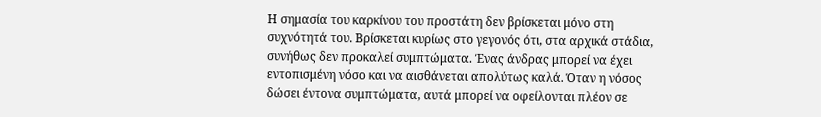Η σημασία του καρκίνου του προστάτη δεν βρίσκεται μόνο στη συχνότητά του. Βρίσκεται κυρίως στο γεγονός ότι, στα αρχικά στάδια, συνήθως δεν προκαλεί συμπτώματα. Ένας άνδρας μπορεί να έχει εντοπισμένη νόσο και να αισθάνεται απολύτως καλά. Όταν η νόσος δώσει έντονα συμπτώματα, αυτά μπορεί να οφείλονται πλέον σε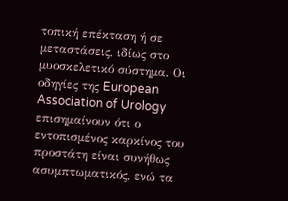τοπική επέκταση ή σε μεταστάσεις, ιδίως στο μυοσκελετικό σύστημα. Οι οδηγίες της European Association of Urology επισημαίνουν ότι ο εντοπισμένος καρκίνος του προστάτη είναι συνήθως ασυμπτωματικός, ενώ τα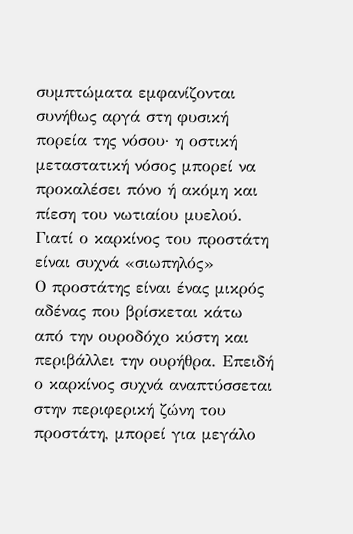συμπτώματα εμφανίζονται συνήθως αργά στη φυσική πορεία της νόσου· η οστική μεταστατική νόσος μπορεί να προκαλέσει πόνο ή ακόμη και πίεση του νωτιαίου μυελού.
Γιατί ο καρκίνος του προστάτη είναι συχνά «σιωπηλός»
Ο προστάτης είναι ένας μικρός αδένας που βρίσκεται κάτω από την ουροδόχο κύστη και περιβάλλει την ουρήθρα. Επειδή ο καρκίνος συχνά αναπτύσσεται στην περιφερική ζώνη του προστάτη, μπορεί για μεγάλο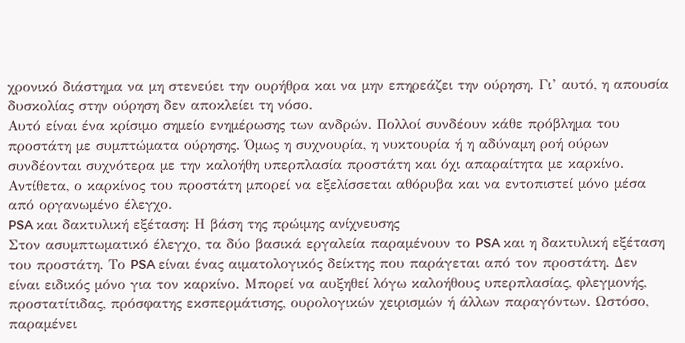χρονικό διάστημα να μη στενεύει την ουρήθρα και να μην επηρεάζει την ούρηση. Γι’ αυτό, η απουσία δυσκολίας στην ούρηση δεν αποκλείει τη νόσο.
Αυτό είναι ένα κρίσιμο σημείο ενημέρωσης των ανδρών. Πολλοί συνδέουν κάθε πρόβλημα του προστάτη με συμπτώματα ούρησης. Όμως η συχνουρία, η νυκτουρία ή η αδύναμη ροή ούρων συνδέονται συχνότερα με την καλοήθη υπερπλασία προστάτη και όχι απαραίτητα με καρκίνο. Αντίθετα, ο καρκίνος του προστάτη μπορεί να εξελίσσεται αθόρυβα και να εντοπιστεί μόνο μέσα από οργανωμένο έλεγχο.
PSA και δακτυλική εξέταση: Η βάση της πρώιμης ανίχνευσης
Στον ασυμπτωματικό έλεγχο, τα δύο βασικά εργαλεία παραμένουν το PSA και η δακτυλική εξέταση του προστάτη. Το PSA είναι ένας αιματολογικός δείκτης που παράγεται από τον προστάτη. Δεν είναι ειδικός μόνο για τον καρκίνο. Μπορεί να αυξηθεί λόγω καλοήθους υπερπλασίας, φλεγμονής, προστατίτιδας, πρόσφατης εκσπερμάτισης, ουρολογικών χειρισμών ή άλλων παραγόντων. Ωστόσο, παραμένει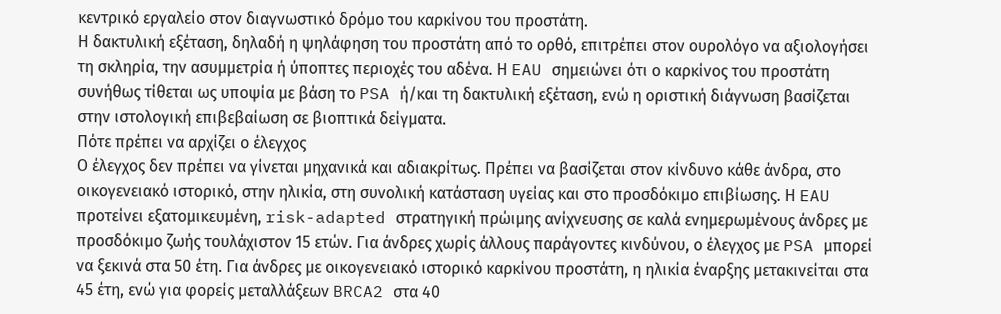κεντρικό εργαλείο στον διαγνωστικό δρόμο του καρκίνου του προστάτη.
Η δακτυλική εξέταση, δηλαδή η ψηλάφηση του προστάτη από το ορθό, επιτρέπει στον ουρολόγο να αξιολογήσει τη σκληρία, την ασυμμετρία ή ύποπτες περιοχές του αδένα. Η EAU σημειώνει ότι ο καρκίνος του προστάτη συνήθως τίθεται ως υποψία με βάση το PSA ή/και τη δακτυλική εξέταση, ενώ η οριστική διάγνωση βασίζεται στην ιστολογική επιβεβαίωση σε βιοπτικά δείγματα.
Πότε πρέπει να αρχίζει ο έλεγχος
Ο έλεγχος δεν πρέπει να γίνεται μηχανικά και αδιακρίτως. Πρέπει να βασίζεται στον κίνδυνο κάθε άνδρα, στο οικογενειακό ιστορικό, στην ηλικία, στη συνολική κατάσταση υγείας και στο προσδόκιμο επιβίωσης. Η EAU προτείνει εξατομικευμένη, risk-adapted στρατηγική πρώιμης ανίχνευσης σε καλά ενημερωμένους άνδρες με προσδόκιμο ζωής τουλάχιστον 15 ετών. Για άνδρες χωρίς άλλους παράγοντες κινδύνου, ο έλεγχος με PSA μπορεί να ξεκινά στα 50 έτη. Για άνδρες με οικογενειακό ιστορικό καρκίνου προστάτη, η ηλικία έναρξης μετακινείται στα 45 έτη, ενώ για φορείς μεταλλάξεων BRCA2 στα 40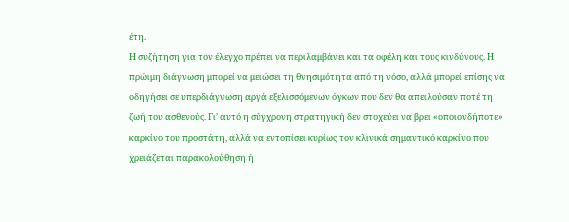έτη.
Η συζήτηση για τον έλεγχο πρέπει να περιλαμβάνει και τα οφέλη και τους κινδύνους. Η πρώιμη διάγνωση μπορεί να μειώσει τη θνησιμότητα από τη νόσο, αλλά μπορεί επίσης να οδηγήσει σε υπερδιάγνωση αργά εξελισσόμενων όγκων που δεν θα απειλούσαν ποτέ τη ζωή του ασθενούς. Γι’ αυτό η σύγχρονη στρατηγική δεν στοχεύει να βρει «οποιονδήποτε» καρκίνο του προστάτη, αλλά να εντοπίσει κυρίως τον κλινικά σημαντικό καρκίνο που χρειάζεται παρακολούθηση ή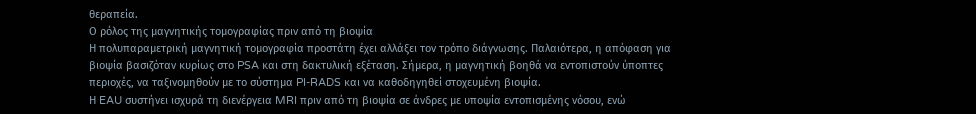θεραπεία.
Ο ρόλος της μαγνητικής τομογραφίας πριν από τη βιοψία
Η πολυπαραμετρική μαγνητική τομογραφία προστάτη έχει αλλάξει τον τρόπο διάγνωσης. Παλαιότερα, η απόφαση για βιοψία βασιζόταν κυρίως στο PSA και στη δακτυλική εξέταση. Σήμερα, η μαγνητική βοηθά να εντοπιστούν ύποπτες περιοχές, να ταξινομηθούν με το σύστημα PI-RADS και να καθοδηγηθεί στοχευμένη βιοψία.
Η EAU συστήνει ισχυρά τη διενέργεια MRI πριν από τη βιοψία σε άνδρες με υποψία εντοπισμένης νόσου, ενώ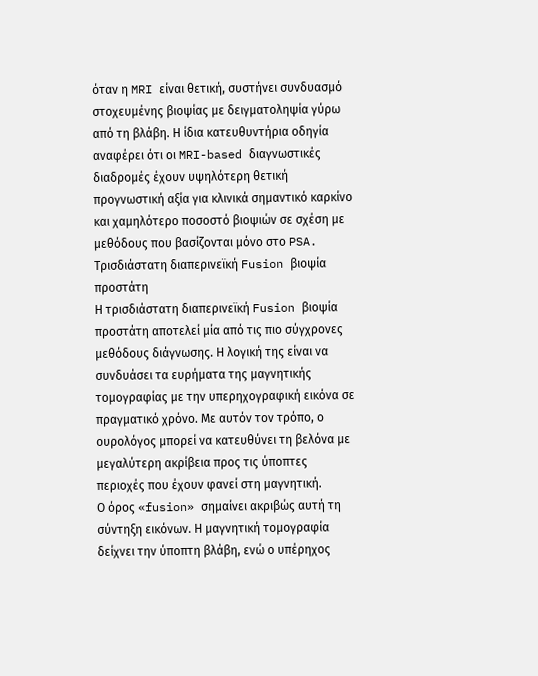όταν η MRI είναι θετική, συστήνει συνδυασμό στοχευμένης βιοψίας με δειγματοληψία γύρω από τη βλάβη. Η ίδια κατευθυντήρια οδηγία αναφέρει ότι οι MRI-based διαγνωστικές διαδρομές έχουν υψηλότερη θετική προγνωστική αξία για κλινικά σημαντικό καρκίνο και χαμηλότερο ποσοστό βιοψιών σε σχέση με μεθόδους που βασίζονται μόνο στο PSA.
Τρισδιάστατη διαπερινεϊκή Fusion βιοψία προστάτη
Η τρισδιάστατη διαπερινεϊκή Fusion βιοψία προστάτη αποτελεί μία από τις πιο σύγχρονες μεθόδους διάγνωσης. Η λογική της είναι να συνδυάσει τα ευρήματα της μαγνητικής τομογραφίας με την υπερηχογραφική εικόνα σε πραγματικό χρόνο. Με αυτόν τον τρόπο, ο ουρολόγος μπορεί να κατευθύνει τη βελόνα με μεγαλύτερη ακρίβεια προς τις ύποπτες περιοχές που έχουν φανεί στη μαγνητική.
Ο όρος «fusion» σημαίνει ακριβώς αυτή τη σύντηξη εικόνων. Η μαγνητική τομογραφία δείχνει την ύποπτη βλάβη, ενώ ο υπέρηχος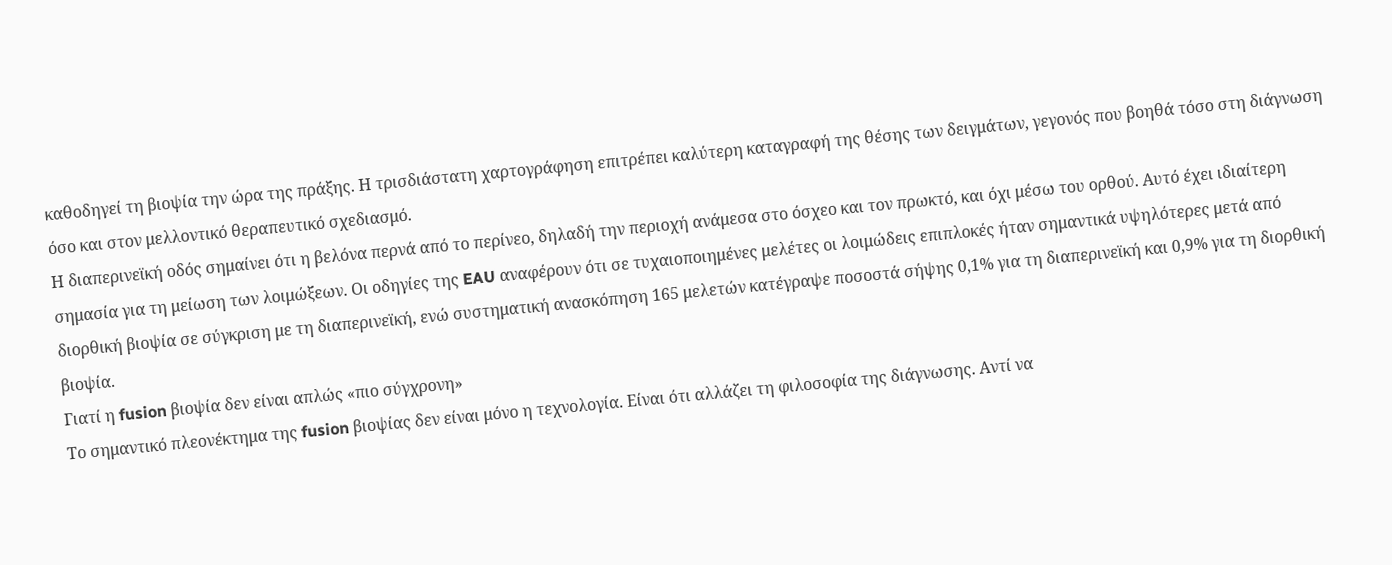καθοδηγεί τη βιοψία την ώρα της πράξης. Η τρισδιάστατη χαρτογράφηση επιτρέπει καλύτερη καταγραφή της θέσης των δειγμάτων, γεγονός που βοηθά τόσο στη διάγνωση όσο και στον μελλοντικό θεραπευτικό σχεδιασμό.
Η διαπερινεϊκή οδός σημαίνει ότι η βελόνα περνά από το περίνεο, δηλαδή την περιοχή ανάμεσα στο όσχεο και τον πρωκτό, και όχι μέσω του ορθού. Αυτό έχει ιδιαίτερη σημασία για τη μείωση των λοιμώξεων. Οι οδηγίες της EAU αναφέρουν ότι σε τυχαιοποιημένες μελέτες οι λοιμώδεις επιπλοκές ήταν σημαντικά υψηλότερες μετά από διορθική βιοψία σε σύγκριση με τη διαπερινεϊκή, ενώ συστηματική ανασκόπηση 165 μελετών κατέγραψε ποσοστά σήψης 0,1% για τη διαπερινεϊκή και 0,9% για τη διορθική βιοψία.
Γιατί η fusion βιοψία δεν είναι απλώς «πιο σύγχρονη»
Το σημαντικό πλεονέκτημα της fusion βιοψίας δεν είναι μόνο η τεχνολογία. Είναι ότι αλλάζει τη φιλοσοφία της διάγνωσης. Αντί να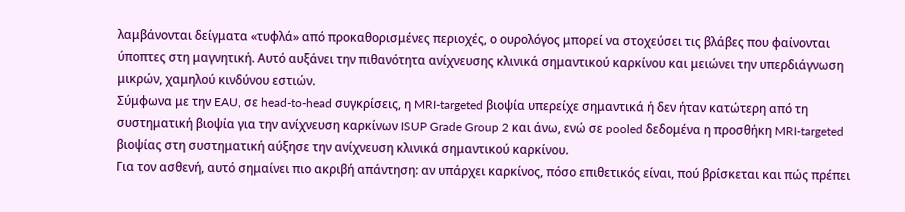λαμβάνονται δείγματα «τυφλά» από προκαθορισμένες περιοχές, ο ουρολόγος μπορεί να στοχεύσει τις βλάβες που φαίνονται ύποπτες στη μαγνητική. Αυτό αυξάνει την πιθανότητα ανίχνευσης κλινικά σημαντικού καρκίνου και μειώνει την υπερδιάγνωση μικρών, χαμηλού κινδύνου εστιών.
Σύμφωνα με την EAU, σε head-to-head συγκρίσεις, η MRI-targeted βιοψία υπερείχε σημαντικά ή δεν ήταν κατώτερη από τη συστηματική βιοψία για την ανίχνευση καρκίνων ISUP Grade Group 2 και άνω, ενώ σε pooled δεδομένα η προσθήκη MRI-targeted βιοψίας στη συστηματική αύξησε την ανίχνευση κλινικά σημαντικού καρκίνου.
Για τον ασθενή, αυτό σημαίνει πιο ακριβή απάντηση: αν υπάρχει καρκίνος, πόσο επιθετικός είναι, πού βρίσκεται και πώς πρέπει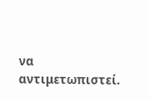να αντιμετωπιστεί.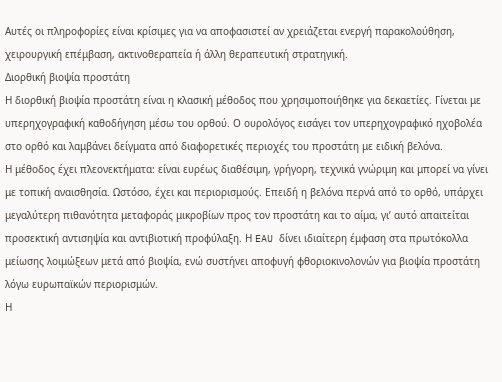Αυτές οι πληροφορίες είναι κρίσιμες για να αποφασιστεί αν χρειάζεται ενεργή παρακολούθηση, χειρουργική επέμβαση, ακτινοθεραπεία ή άλλη θεραπευτική στρατηγική.
Διορθική βιοψία προστάτη
Η διορθική βιοψία προστάτη είναι η κλασική μέθοδος που χρησιμοποιήθηκε για δεκαετίες. Γίνεται με υπερηχογραφική καθοδήγηση μέσω του ορθού. Ο ουρολόγος εισάγει τον υπερηχογραφικό ηχοβολέα στο ορθό και λαμβάνει δείγματα από διαφορετικές περιοχές του προστάτη με ειδική βελόνα.
Η μέθοδος έχει πλεονεκτήματα: είναι ευρέως διαθέσιμη, γρήγορη, τεχνικά γνώριμη και μπορεί να γίνει με τοπική αναισθησία. Ωστόσο, έχει και περιορισμούς. Επειδή η βελόνα περνά από το ορθό, υπάρχει μεγαλύτερη πιθανότητα μεταφοράς μικροβίων προς τον προστάτη και το αίμα, γι’ αυτό απαιτείται προσεκτική αντισηψία και αντιβιοτική προφύλαξη. Η EAU δίνει ιδιαίτερη έμφαση στα πρωτόκολλα μείωσης λοιμώξεων μετά από βιοψία, ενώ συστήνει αποφυγή φθοριοκινολονών για βιοψία προστάτη λόγω ευρωπαϊκών περιορισμών.
Η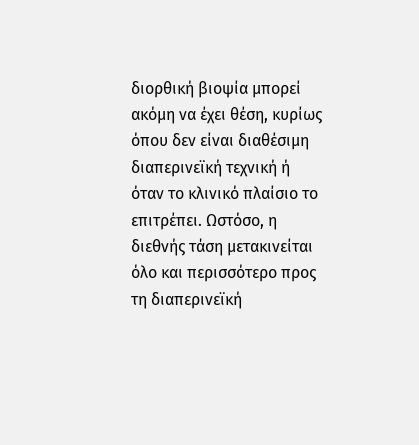διορθική βιοψία μπορεί ακόμη να έχει θέση, κυρίως όπου δεν είναι διαθέσιμη διαπερινεϊκή τεχνική ή όταν το κλινικό πλαίσιο το επιτρέπει. Ωστόσο, η διεθνής τάση μετακινείται όλο και περισσότερο προς τη διαπερινεϊκή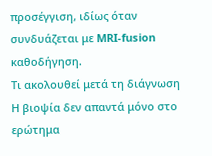προσέγγιση, ιδίως όταν συνδυάζεται με MRI-fusion καθοδήγηση.
Τι ακολουθεί μετά τη διάγνωση
Η βιοψία δεν απαντά μόνο στο ερώτημα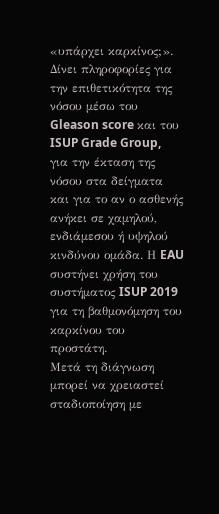«υπάρχει καρκίνος;». Δίνει πληροφορίες για την επιθετικότητα της νόσου μέσω του Gleason score και του ISUP Grade Group, για την έκταση της νόσου στα δείγματα και για το αν ο ασθενής ανήκει σε χαμηλού, ενδιάμεσου ή υψηλού κινδύνου ομάδα. Η EAU συστήνει χρήση του συστήματος ISUP 2019 για τη βαθμονόμηση του καρκίνου του προστάτη.
Μετά τη διάγνωση μπορεί να χρειαστεί σταδιοποίηση με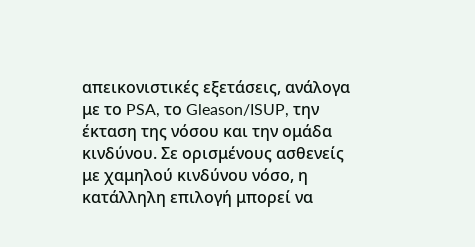απεικονιστικές εξετάσεις, ανάλογα με το PSA, το Gleason/ISUP, την έκταση της νόσου και την ομάδα κινδύνου. Σε ορισμένους ασθενείς με χαμηλού κινδύνου νόσο, η κατάλληλη επιλογή μπορεί να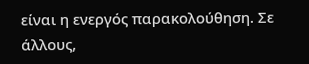είναι η ενεργός παρακολούθηση. Σε άλλους,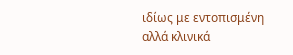ιδίως με εντοπισμένη αλλά κλινικά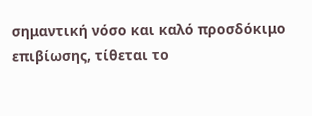σημαντική νόσο και καλό προσδόκιμο επιβίωσης, τίθεται το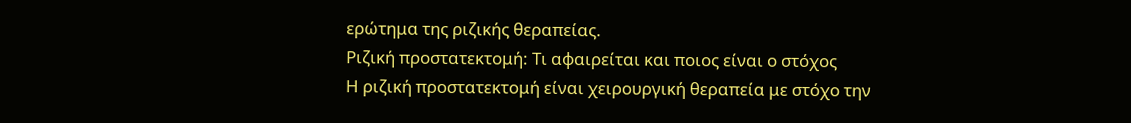ερώτημα της ριζικής θεραπείας.
Ριζική προστατεκτομή: Τι αφαιρείται και ποιος είναι ο στόχος
Η ριζική προστατεκτομή είναι χειρουργική θεραπεία με στόχο την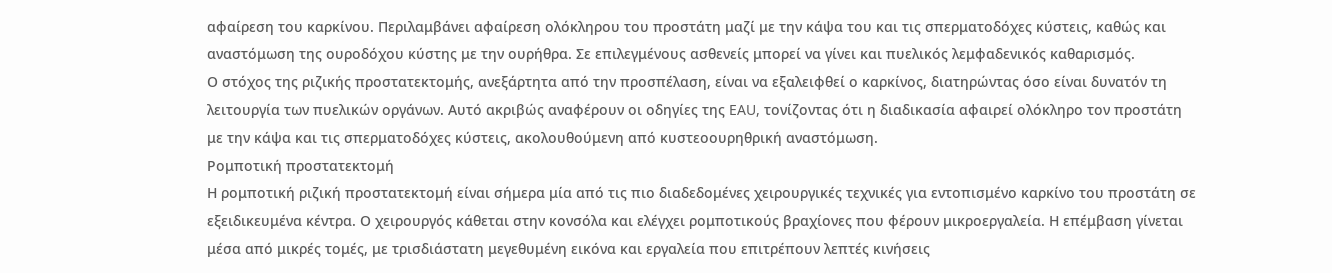αφαίρεση του καρκίνου. Περιλαμβάνει αφαίρεση ολόκληρου του προστάτη μαζί με την κάψα του και τις σπερματοδόχες κύστεις, καθώς και αναστόμωση της ουροδόχου κύστης με την ουρήθρα. Σε επιλεγμένους ασθενείς μπορεί να γίνει και πυελικός λεμφαδενικός καθαρισμός.
Ο στόχος της ριζικής προστατεκτομής, ανεξάρτητα από την προσπέλαση, είναι να εξαλειφθεί ο καρκίνος, διατηρώντας όσο είναι δυνατόν τη λειτουργία των πυελικών οργάνων. Αυτό ακριβώς αναφέρουν οι οδηγίες της EAU, τονίζοντας ότι η διαδικασία αφαιρεί ολόκληρο τον προστάτη με την κάψα και τις σπερματοδόχες κύστεις, ακολουθούμενη από κυστεοουρηθρική αναστόμωση.
Ρομποτική προστατεκτομή
Η ρομποτική ριζική προστατεκτομή είναι σήμερα μία από τις πιο διαδεδομένες χειρουργικές τεχνικές για εντοπισμένο καρκίνο του προστάτη σε εξειδικευμένα κέντρα. Ο χειρουργός κάθεται στην κονσόλα και ελέγχει ρομποτικούς βραχίονες που φέρουν μικροεργαλεία. Η επέμβαση γίνεται μέσα από μικρές τομές, με τρισδιάστατη μεγεθυμένη εικόνα και εργαλεία που επιτρέπουν λεπτές κινήσεις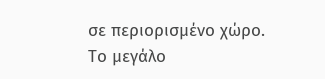σε περιορισμένο χώρο.
Το μεγάλο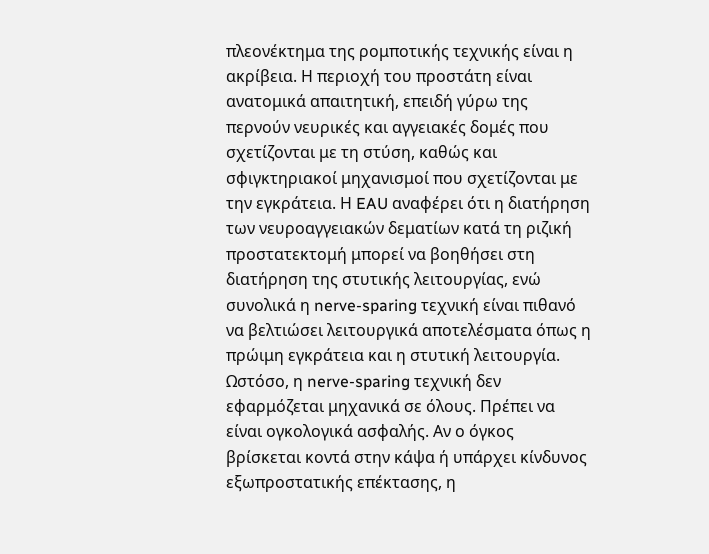πλεονέκτημα της ρομποτικής τεχνικής είναι η ακρίβεια. Η περιοχή του προστάτη είναι ανατομικά απαιτητική, επειδή γύρω της περνούν νευρικές και αγγειακές δομές που σχετίζονται με τη στύση, καθώς και σφιγκτηριακοί μηχανισμοί που σχετίζονται με την εγκράτεια. Η EAU αναφέρει ότι η διατήρηση των νευροαγγειακών δεματίων κατά τη ριζική προστατεκτομή μπορεί να βοηθήσει στη διατήρηση της στυτικής λειτουργίας, ενώ συνολικά η nerve-sparing τεχνική είναι πιθανό να βελτιώσει λειτουργικά αποτελέσματα όπως η πρώιμη εγκράτεια και η στυτική λειτουργία.
Ωστόσο, η nerve-sparing τεχνική δεν εφαρμόζεται μηχανικά σε όλους. Πρέπει να είναι ογκολογικά ασφαλής. Αν ο όγκος βρίσκεται κοντά στην κάψα ή υπάρχει κίνδυνος εξωπροστατικής επέκτασης, η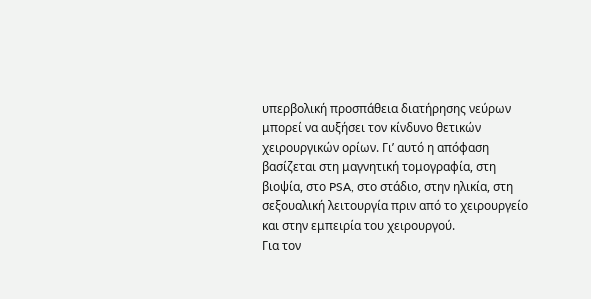υπερβολική προσπάθεια διατήρησης νεύρων μπορεί να αυξήσει τον κίνδυνο θετικών χειρουργικών ορίων. Γι’ αυτό η απόφαση βασίζεται στη μαγνητική τομογραφία, στη βιοψία, στο PSA, στο στάδιο, στην ηλικία, στη σεξουαλική λειτουργία πριν από το χειρουργείο και στην εμπειρία του χειρουργού.
Για τον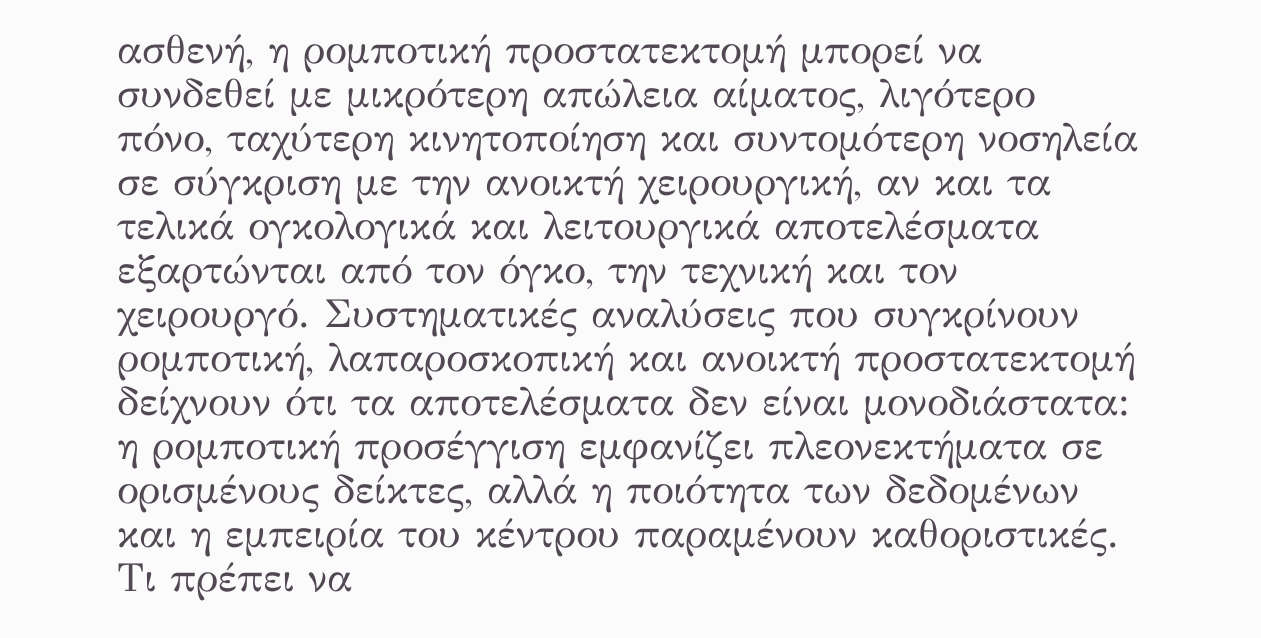ασθενή, η ρομποτική προστατεκτομή μπορεί να συνδεθεί με μικρότερη απώλεια αίματος, λιγότερο πόνο, ταχύτερη κινητοποίηση και συντομότερη νοσηλεία σε σύγκριση με την ανοικτή χειρουργική, αν και τα τελικά ογκολογικά και λειτουργικά αποτελέσματα εξαρτώνται από τον όγκο, την τεχνική και τον χειρουργό. Συστηματικές αναλύσεις που συγκρίνουν ρομποτική, λαπαροσκοπική και ανοικτή προστατεκτομή δείχνουν ότι τα αποτελέσματα δεν είναι μονοδιάστατα: η ρομποτική προσέγγιση εμφανίζει πλεονεκτήματα σε ορισμένους δείκτες, αλλά η ποιότητα των δεδομένων και η εμπειρία του κέντρου παραμένουν καθοριστικές.
Τι πρέπει να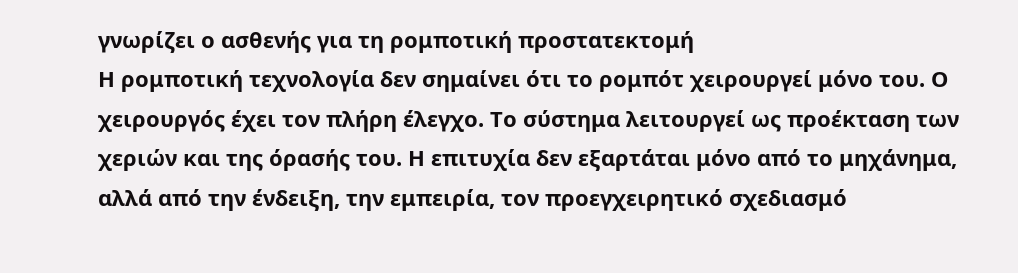γνωρίζει ο ασθενής για τη ρομποτική προστατεκτομή
Η ρομποτική τεχνολογία δεν σημαίνει ότι το ρομπότ χειρουργεί μόνο του. Ο χειρουργός έχει τον πλήρη έλεγχο. Το σύστημα λειτουργεί ως προέκταση των χεριών και της όρασής του. Η επιτυχία δεν εξαρτάται μόνο από το μηχάνημα, αλλά από την ένδειξη, την εμπειρία, τον προεγχειρητικό σχεδιασμό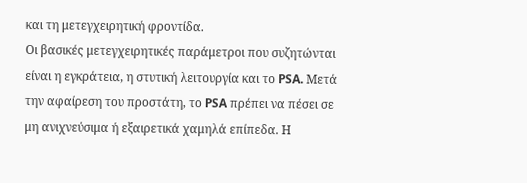και τη μετεγχειρητική φροντίδα.
Οι βασικές μετεγχειρητικές παράμετροι που συζητώνται είναι η εγκράτεια, η στυτική λειτουργία και το PSA. Μετά την αφαίρεση του προστάτη, το PSA πρέπει να πέσει σε μη ανιχνεύσιμα ή εξαιρετικά χαμηλά επίπεδα. Η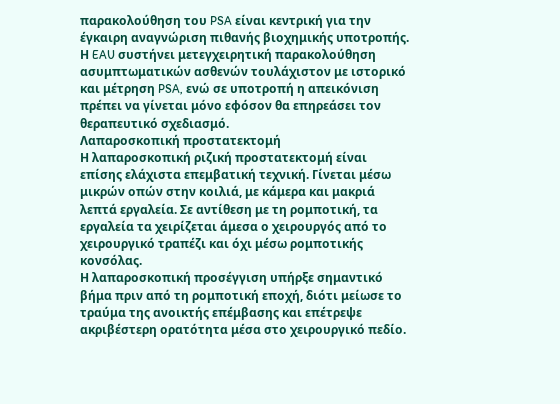παρακολούθηση του PSA είναι κεντρική για την έγκαιρη αναγνώριση πιθανής βιοχημικής υποτροπής. Η EAU συστήνει μετεγχειρητική παρακολούθηση ασυμπτωματικών ασθενών τουλάχιστον με ιστορικό και μέτρηση PSA, ενώ σε υποτροπή η απεικόνιση πρέπει να γίνεται μόνο εφόσον θα επηρεάσει τον θεραπευτικό σχεδιασμό.
Λαπαροσκοπική προστατεκτομή
Η λαπαροσκοπική ριζική προστατεκτομή είναι επίσης ελάχιστα επεμβατική τεχνική. Γίνεται μέσω μικρών οπών στην κοιλιά, με κάμερα και μακριά λεπτά εργαλεία. Σε αντίθεση με τη ρομποτική, τα εργαλεία τα χειρίζεται άμεσα ο χειρουργός από το χειρουργικό τραπέζι και όχι μέσω ρομποτικής κονσόλας.
Η λαπαροσκοπική προσέγγιση υπήρξε σημαντικό βήμα πριν από τη ρομποτική εποχή, διότι μείωσε το τραύμα της ανοικτής επέμβασης και επέτρεψε ακριβέστερη ορατότητα μέσα στο χειρουργικό πεδίο.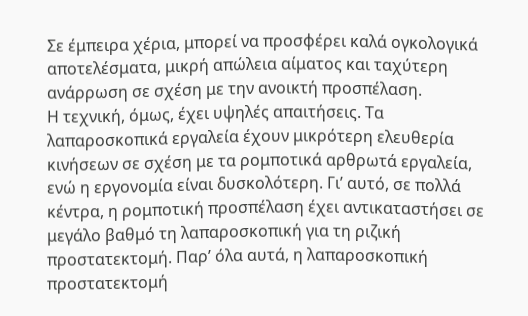Σε έμπειρα χέρια, μπορεί να προσφέρει καλά ογκολογικά αποτελέσματα, μικρή απώλεια αίματος και ταχύτερη ανάρρωση σε σχέση με την ανοικτή προσπέλαση.
Η τεχνική, όμως, έχει υψηλές απαιτήσεις. Τα λαπαροσκοπικά εργαλεία έχουν μικρότερη ελευθερία κινήσεων σε σχέση με τα ρομποτικά αρθρωτά εργαλεία, ενώ η εργονομία είναι δυσκολότερη. Γι’ αυτό, σε πολλά κέντρα, η ρομποτική προσπέλαση έχει αντικαταστήσει σε μεγάλο βαθμό τη λαπαροσκοπική για τη ριζική προστατεκτομή. Παρ’ όλα αυτά, η λαπαροσκοπική προστατεκτομή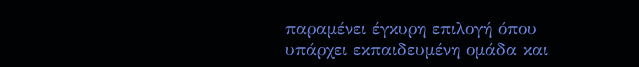παραμένει έγκυρη επιλογή όπου υπάρχει εκπαιδευμένη ομάδα και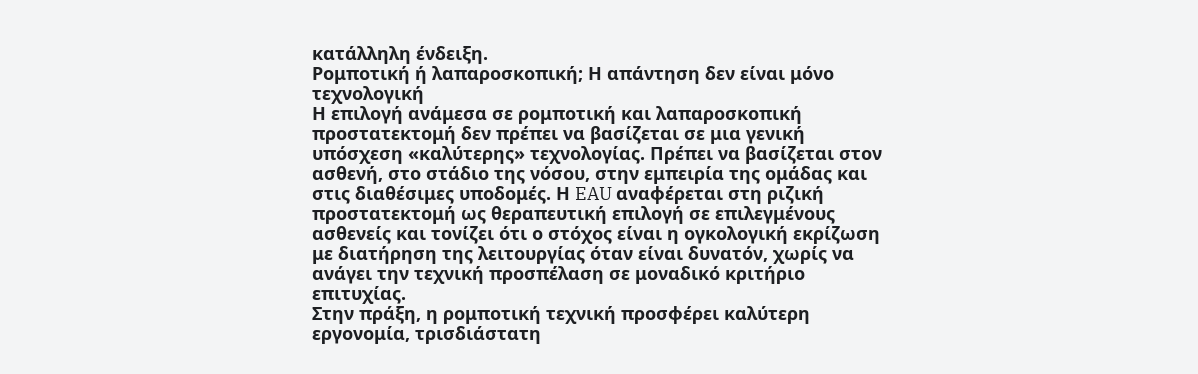κατάλληλη ένδειξη.
Ρομποτική ή λαπαροσκοπική; Η απάντηση δεν είναι μόνο τεχνολογική
Η επιλογή ανάμεσα σε ρομποτική και λαπαροσκοπική προστατεκτομή δεν πρέπει να βασίζεται σε μια γενική υπόσχεση «καλύτερης» τεχνολογίας. Πρέπει να βασίζεται στον ασθενή, στο στάδιο της νόσου, στην εμπειρία της ομάδας και στις διαθέσιμες υποδομές. Η EAU αναφέρεται στη ριζική προστατεκτομή ως θεραπευτική επιλογή σε επιλεγμένους ασθενείς και τονίζει ότι ο στόχος είναι η ογκολογική εκρίζωση με διατήρηση της λειτουργίας όταν είναι δυνατόν, χωρίς να ανάγει την τεχνική προσπέλαση σε μοναδικό κριτήριο επιτυχίας.
Στην πράξη, η ρομποτική τεχνική προσφέρει καλύτερη εργονομία, τρισδιάστατη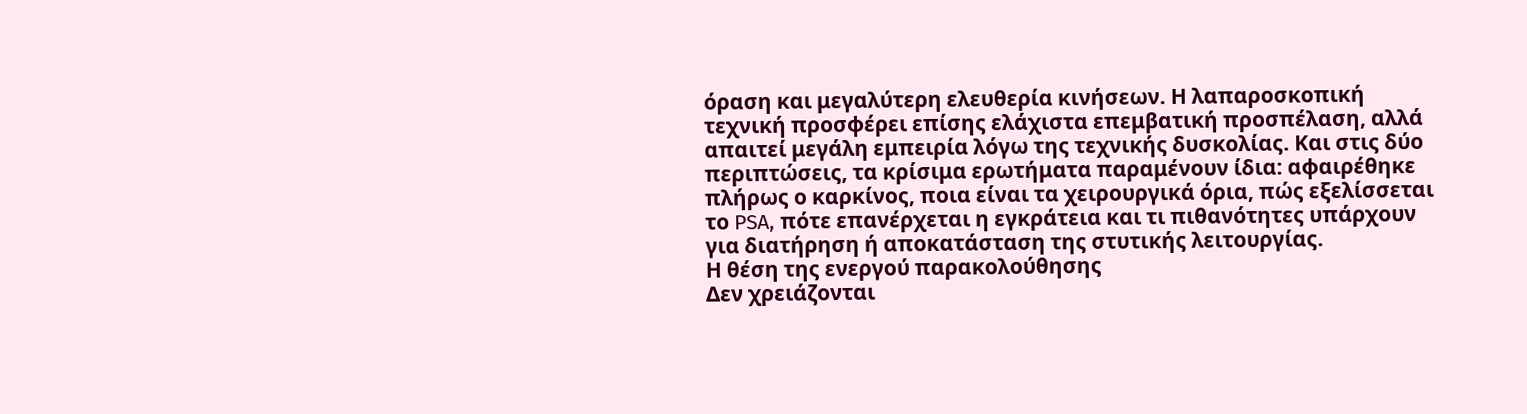όραση και μεγαλύτερη ελευθερία κινήσεων. Η λαπαροσκοπική τεχνική προσφέρει επίσης ελάχιστα επεμβατική προσπέλαση, αλλά απαιτεί μεγάλη εμπειρία λόγω της τεχνικής δυσκολίας. Και στις δύο περιπτώσεις, τα κρίσιμα ερωτήματα παραμένουν ίδια: αφαιρέθηκε πλήρως ο καρκίνος, ποια είναι τα χειρουργικά όρια, πώς εξελίσσεται το PSA, πότε επανέρχεται η εγκράτεια και τι πιθανότητες υπάρχουν για διατήρηση ή αποκατάσταση της στυτικής λειτουργίας.
Η θέση της ενεργού παρακολούθησης
Δεν χρειάζονται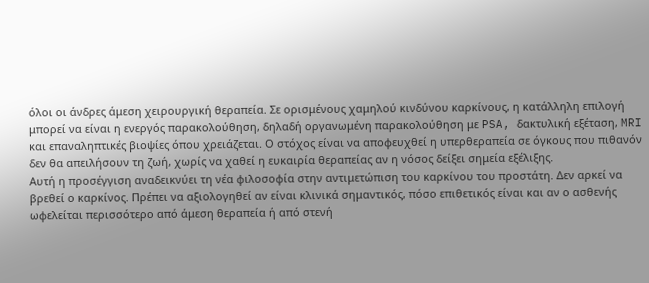όλοι οι άνδρες άμεση χειρουργική θεραπεία. Σε ορισμένους χαμηλού κινδύνου καρκίνους, η κατάλληλη επιλογή μπορεί να είναι η ενεργός παρακολούθηση, δηλαδή οργανωμένη παρακολούθηση με PSA, δακτυλική εξέταση, MRI και επαναληπτικές βιοψίες όπου χρειάζεται. Ο στόχος είναι να αποφευχθεί η υπερθεραπεία σε όγκους που πιθανόν δεν θα απειλήσουν τη ζωή, χωρίς να χαθεί η ευκαιρία θεραπείας αν η νόσος δείξει σημεία εξέλιξης.
Αυτή η προσέγγιση αναδεικνύει τη νέα φιλοσοφία στην αντιμετώπιση του καρκίνου του προστάτη. Δεν αρκεί να βρεθεί ο καρκίνος. Πρέπει να αξιολογηθεί αν είναι κλινικά σημαντικός, πόσο επιθετικός είναι και αν ο ασθενής ωφελείται περισσότερο από άμεση θεραπεία ή από στενή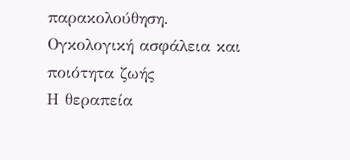παρακολούθηση.
Ογκολογική ασφάλεια και ποιότητα ζωής
Η θεραπεία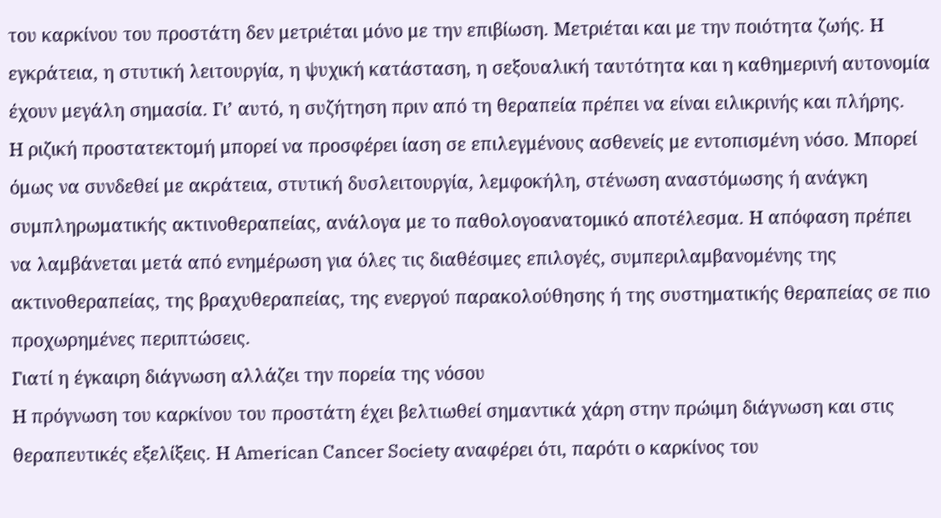του καρκίνου του προστάτη δεν μετριέται μόνο με την επιβίωση. Μετριέται και με την ποιότητα ζωής. Η εγκράτεια, η στυτική λειτουργία, η ψυχική κατάσταση, η σεξουαλική ταυτότητα και η καθημερινή αυτονομία έχουν μεγάλη σημασία. Γι’ αυτό, η συζήτηση πριν από τη θεραπεία πρέπει να είναι ειλικρινής και πλήρης.
Η ριζική προστατεκτομή μπορεί να προσφέρει ίαση σε επιλεγμένους ασθενείς με εντοπισμένη νόσο. Μπορεί όμως να συνδεθεί με ακράτεια, στυτική δυσλειτουργία, λεμφοκήλη, στένωση αναστόμωσης ή ανάγκη συμπληρωματικής ακτινοθεραπείας, ανάλογα με το παθολογοανατομικό αποτέλεσμα. Η απόφαση πρέπει να λαμβάνεται μετά από ενημέρωση για όλες τις διαθέσιμες επιλογές, συμπεριλαμβανομένης της ακτινοθεραπείας, της βραχυθεραπείας, της ενεργού παρακολούθησης ή της συστηματικής θεραπείας σε πιο προχωρημένες περιπτώσεις.
Γιατί η έγκαιρη διάγνωση αλλάζει την πορεία της νόσου
Η πρόγνωση του καρκίνου του προστάτη έχει βελτιωθεί σημαντικά χάρη στην πρώιμη διάγνωση και στις θεραπευτικές εξελίξεις. Η American Cancer Society αναφέρει ότι, παρότι ο καρκίνος του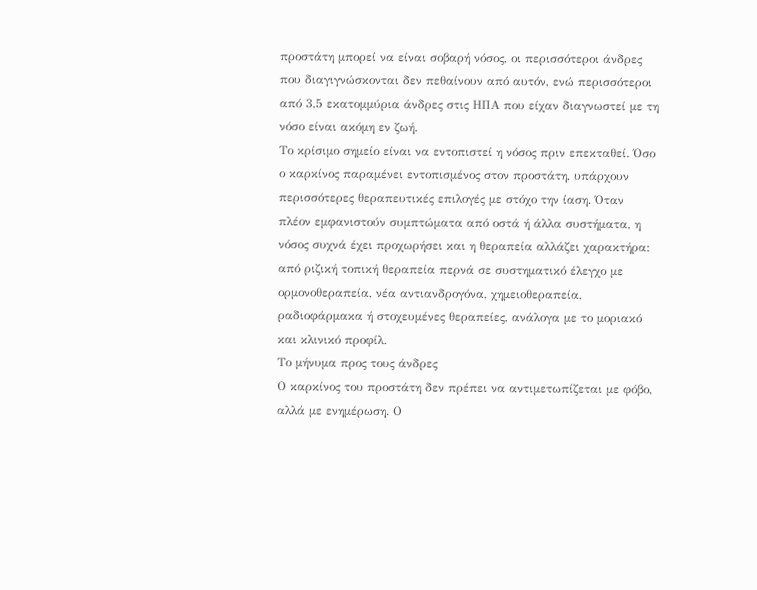προστάτη μπορεί να είναι σοβαρή νόσος, οι περισσότεροι άνδρες που διαγιγνώσκονται δεν πεθαίνουν από αυτόν, ενώ περισσότεροι από 3,5 εκατομμύρια άνδρες στις ΗΠΑ που είχαν διαγνωστεί με τη νόσο είναι ακόμη εν ζωή.
Το κρίσιμο σημείο είναι να εντοπιστεί η νόσος πριν επεκταθεί. Όσο ο καρκίνος παραμένει εντοπισμένος στον προστάτη, υπάρχουν περισσότερες θεραπευτικές επιλογές με στόχο την ίαση. Όταν πλέον εμφανιστούν συμπτώματα από οστά ή άλλα συστήματα, η νόσος συχνά έχει προχωρήσει και η θεραπεία αλλάζει χαρακτήρα: από ριζική τοπική θεραπεία περνά σε συστηματικό έλεγχο με ορμονοθεραπεία, νέα αντιανδρογόνα, χημειοθεραπεία, ραδιοφάρμακα ή στοχευμένες θεραπείες, ανάλογα με το μοριακό και κλινικό προφίλ.
Το μήνυμα προς τους άνδρες
Ο καρκίνος του προστάτη δεν πρέπει να αντιμετωπίζεται με φόβο, αλλά με ενημέρωση. Ο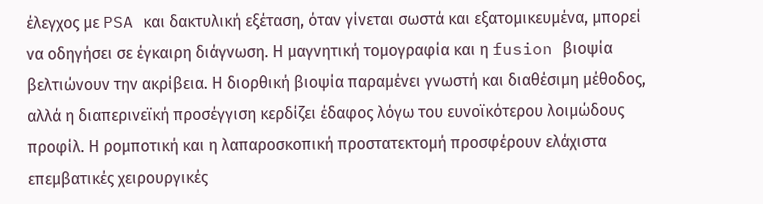έλεγχος με PSA και δακτυλική εξέταση, όταν γίνεται σωστά και εξατομικευμένα, μπορεί να οδηγήσει σε έγκαιρη διάγνωση. Η μαγνητική τομογραφία και η fusion βιοψία βελτιώνουν την ακρίβεια. Η διορθική βιοψία παραμένει γνωστή και διαθέσιμη μέθοδος, αλλά η διαπερινεϊκή προσέγγιση κερδίζει έδαφος λόγω του ευνοϊκότερου λοιμώδους προφίλ. Η ρομποτική και η λαπαροσκοπική προστατεκτομή προσφέρουν ελάχιστα επεμβατικές χειρουργικές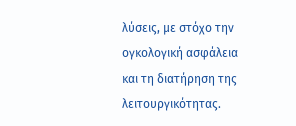λύσεις, με στόχο την ογκολογική ασφάλεια και τη διατήρηση της λειτουργικότητας.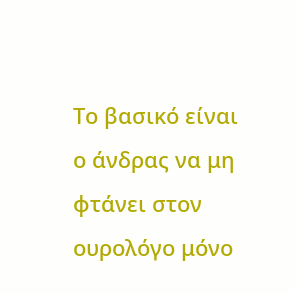Το βασικό είναι ο άνδρας να μη φτάνει στον ουρολόγο μόνο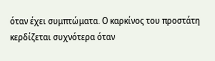όταν έχει συμπτώματα. Ο καρκίνος του προστάτη κερδίζεται συχνότερα όταν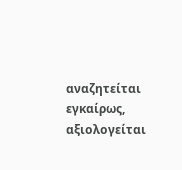αναζητείται εγκαίρως, αξιολογείται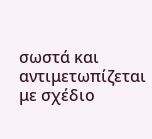σωστά και αντιμετωπίζεται με σχέδιο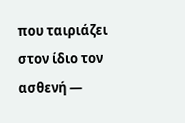που ταιριάζει στον ίδιο τον ασθενή —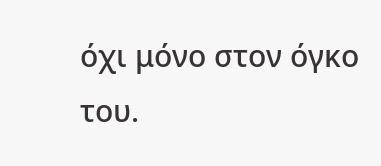όχι μόνο στον όγκο του.